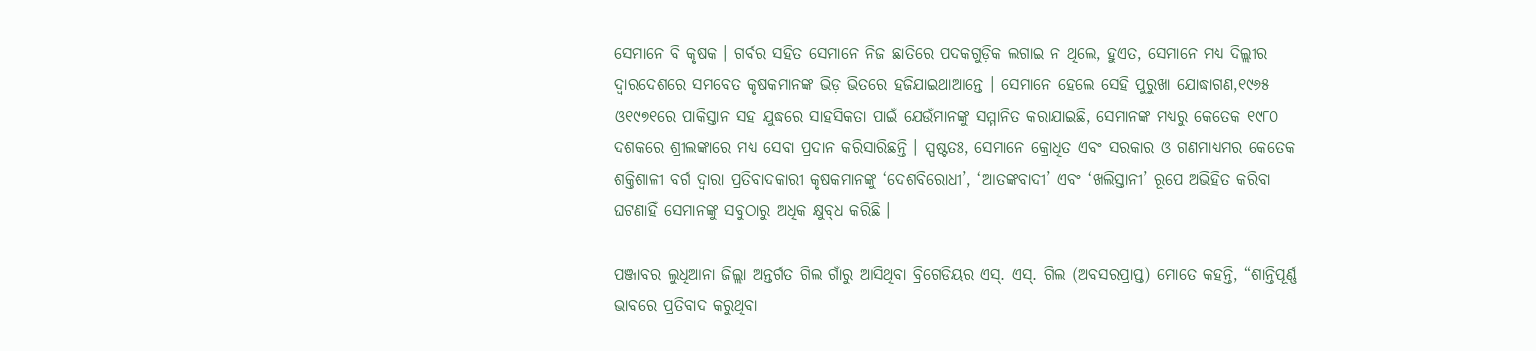ସେମାନେ ବି କୃଷକ । ଗର୍ବର ସହିତ ସେମାନେ ନିଜ ଛାତିରେ ପଦକଗୁଡ଼ିକ ଲଗାଇ ନ ଥିଲେ, ହୁଏତ, ସେମାନେ ମଧ୍ୟ ଦିଲ୍ଲୀର ଦ୍ୱାରଦେଶରେ ସମବେତ କୃଷକମାନଙ୍କ ଭିଡ଼ ଭିତରେ ହଜିଯାଇଥାଆନ୍ତେ । ସେମାନେ ହେଲେ ସେହି ପୁରୁଖା ଯୋଦ୍ଧାଗଣ,୧୯୬୫ ଓ୧୯୭୧ରେ ପାକିସ୍ତାନ ସହ ଯୁଦ୍ଧରେ ସାହସିକତା ପାଇଁ ଯେଉଁମାନଙ୍କୁ ସମ୍ମାନିତ କରାଯାଇଛି, ସେମାନଙ୍କ ମଧ୍ୟରୁ କେତେକ ୧୯୮୦ ଦଶକରେ ଶ୍ରୀଲଙ୍କାରେ ମଧ୍ୟ ସେବା ପ୍ରଦାନ କରିସାରିଛନ୍ତି । ସ୍ପଷ୍ଟତଃ, ସେମାନେ କ୍ରୋଧିତ ଏବଂ ସରକାର ଓ ଗଣମାଧ୍ୟମର କେତେକ ଶକ୍ତିଶାଳୀ ବର୍ଗ ଦ୍ୱାରା ପ୍ରତିବାଦକାରୀ କୃଷକମାନଙ୍କୁ ‘ଦେଶବିରୋଧୀ’, ‘ଆତଙ୍କବାଦୀ’ ଏବଂ ‘ଖଲିସ୍ତାନୀ’ ରୂପେ ଅଭିହିତ କରିବା ଘଟଣାହିଁ ସେମାନଙ୍କୁ ସବୁଠାରୁ ଅଧିକ କ୍ଷୁବ୍‌ଧ କରିଛି ।

ପଞ୍ଜାବର ଲୁଧିଆନା ଜିଲ୍ଲା ଅନ୍ତର୍ଗତ ଗିଲ ଗାଁରୁ ଆସିଥିବା ବ୍ରିଗେଡିୟର ଏସ୍‌. ଏସ୍‌. ଗିଲ (ଅବସରପ୍ରାପ୍ତ) ମୋତେ କହନ୍ତି, “ଶାନ୍ତିପୂର୍ଣ୍ଣ ଭାବରେ ପ୍ରତିବାଦ କରୁଥିବା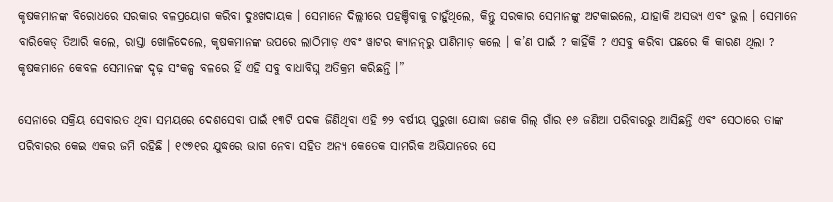କୃଷକମାନଙ୍କ ବିରୋଧରେ ସରକାର ବଳପ୍ରୟୋଗ କରିବା ଦୁଃଖଦାୟକ । ସେମାନେ ଦିଲ୍ଲୀରେ ପହଞ୍ଚିବାକୁ ଚାହୁଁଥିଲେ, କିନ୍ତୁ ସରକାର ସେମାନଙ୍କୁ ଅଟକାଇଲେ, ଯାହାକି ଅସଭ୍ୟ ଏବଂ ଭୁଲ । ସେମାନେ ବାରିକେଡ୍‌ ତିଆରି କଲେ, ରାସ୍ତା ଖୋଳିଦେଲେ, କୃଷକମାନଙ୍କ ଉପରେ ଲାଠିମାଡ଼ ଏବଂ ୱାଟର କ୍ୟାନନ୍‌ରୁ ପାଣିମାଡ଼ କଲେ । କ’ଣ ପାଇଁ ? କାହିଁକି ? ଏସବୁ କରିବା ପଛରେ କି କାରଣ ଥିଲା ? କୃଷକମାନେ କେବଳ ସେମାନଙ୍କ ଦୃଢ଼ ସଂକଳ୍ପ ବଳରେ ହିଁ ଏହି ସବୁ ବାଧାବିଘ୍ନ ଅତିକ୍ରମ କରିଛନ୍ତି ।”

ସେନାରେ ସକ୍ରିୟ ସେବାରତ ଥିବା ସମୟରେ ଦେଶସେବା ପାଇଁ ୧୩ଟି ପଦକ ଜିଣିଥିବା ଏହି ୭୨ ବର୍ଷୀୟ ପୁରୁଖା ଯୋଦ୍ଧା ଜଣକ ଗିଲ୍‌ ଗାଁର ୧୬ ଜଣିଆ ପରିବାରରୁ ଆସିଛନ୍ତି ଏବଂ ସେଠାରେ ତାଙ୍କ ପରିବାରର କେଇ ଏକର ଜମି ରହିଛି । ୧୯୭୧ର ଯୁଦ୍ଧରେ ଭାଗ ନେବା ସହିତ ଅନ୍ୟ କେତେକ ସାମରିକ ଅଭିଯାନରେ ସେ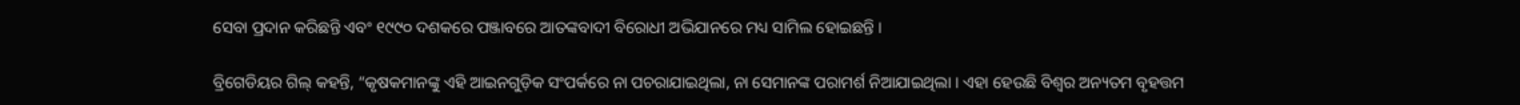ସେବା ପ୍ରଦାନ କରିଛନ୍ତି ଏବଂ ୧୯୯୦ ଦଶକରେ ପଞ୍ଜାବରେ ଆତଙ୍କବାଦୀ ବିରୋଧୀ ଅଭିଯାନରେ ମଧ୍ୟ ସାମିଲ ହୋଇଛନ୍ତି ।

ବ୍ରିଗେଡିୟର ଗିଲ୍‌ କହନ୍ତି, “କୃଷକମାନଙ୍କୁ ଏହି ଆଇନଗୁଡ଼ିକ ସଂପର୍କରେ ନା ପଚରାଯାଇଥିଲା, ନା ସେମାନଙ୍କ ପରାମର୍ଶ ନିଆଯାଇଥିଲା । ଏହା ହେଉଛି ବିଶ୍ୱର ଅନ୍ୟତମ ବୃହତ୍ତମ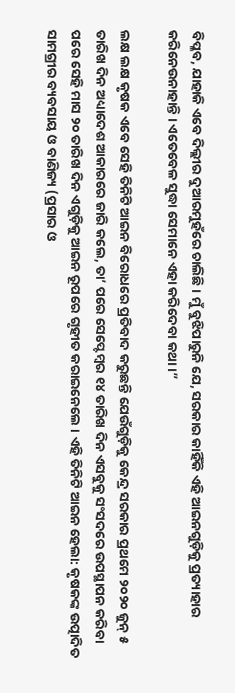ବିପ୍ଳବ, ଯାହାକି ଏବେ ଦିଲ୍ଲୀର ଦୁଆରମୁହଁରେ ଚାଲିଛି । ମୁଁ ବୁଝିପାରୁନି ଯେ, ସରକାର କାହିଁକି ଏହି ଆଇନଗୁଡ଼ିକୁ ପ୍ରତ୍ୟାହାର କରିନେଉନାହାନ୍ତି । ଏତେବେଳ ସୁଦ୍ଧା ସେମାନେ ଏହା କରିଦେବା କଥା ।”

ଲକ୍ଷ ଲକ୍ଷ କୃଷକ ଏବେ ସେହି ତିନିଟି ଆଇନ ବିରୋଧରେ ପ୍ରତିବାଦ କରୁଛନ୍ତି ଯେଉଁଗୁଡ଼ିକୁ କେନ୍ଦ୍ର ସରକାର ପ୍ରଥମେ ୨୦୨୦ ଜୁନ୍‌ ୫ ତାରିଖ ଦିନ ଅଧ୍ୟାଦେଶ ଆକାରରେ ଜାରି କଲେ, ତା’ ପରେ ସେପ୍ଟେମ୍ବର ୧୪ ତାରିଖ ଦିନ ଏସବୁକୁ ସଂସଦରେ ଉପସ୍ଥାପନ କରିବା ପରେ ସେହି ମାସ ୨୦ ତାରିଖ ଦିନ ଏଗୁଡ଼ିକୁ ଆଇନ ରୂପରେ ଗୃହୀତ କରାଇନେଲେ । ଏହି ତିନିଟି ଆଇନ ହେଲା: କୃଷକଙ୍କ ଉତ୍ପାଦିତ ସାମଗ୍ରୀର ବ୍ୟବସାୟ ଓ ବାଣିଜ୍ୟ (ପ୍ରସାର ଓ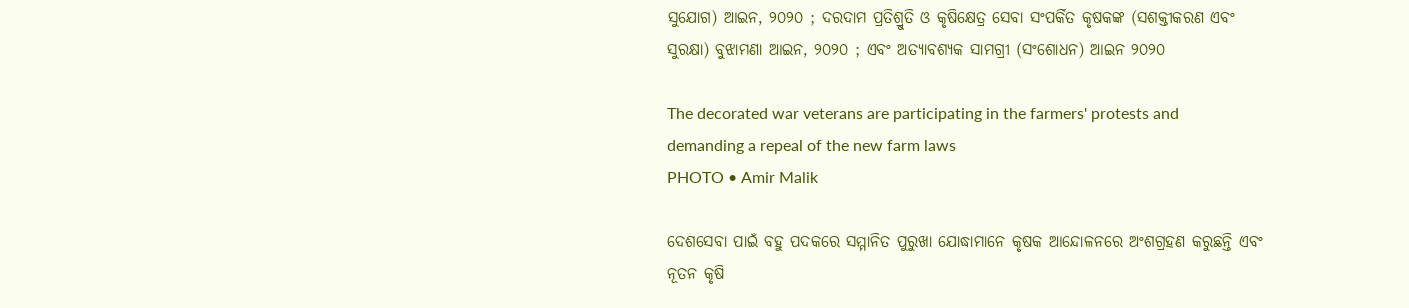ସୁଯୋଗ) ଆଇନ, ୨୦୨୦ ; ଦରଦାମ ପ୍ରତିଶ୍ରୁତି ଓ କୃଷିକ୍ଷେତ୍ର ସେବା ସଂପର୍କିତ କୃଷକଙ୍କ (ସଶକ୍ତୀକରଣ ଏବଂ ସୁରକ୍ଷା) ବୁଝାମଣା ଆଇନ, ୨୦୨୦ ; ଏବଂ ଅତ୍ୟାବଶ୍ୟକ ସାମଗ୍ରୀ (ସଂଶୋଧନ) ଆଇନ ୨୦୨୦

The decorated war veterans are participating in the farmers' protests and demanding a repeal of the new farm laws
PHOTO • Amir Malik

ଦେଶସେବା ପାଇଁ ବହୁ ପଦକରେ ସମ୍ମାନିତ ପୁରୁଖା ଯୋଦ୍ଧାମାନେ କୃଷକ ଆନ୍ଦୋଳନରେ ଅଂଶଗ୍ରହଣ କରୁଛନ୍ତି ଏବଂ ନୂତନ କୃଷି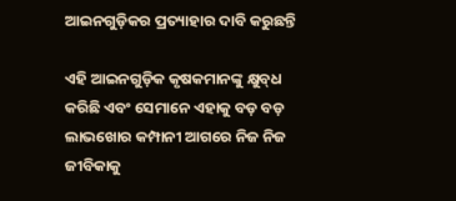ଆଇନଗୁଡ଼ିକର ପ୍ରତ୍ୟାହାର ଦାବି କରୁଛନ୍ତି

ଏହି ଆଇନଗୁଡ଼ିକ କୃଷକମାନଙ୍କୁ କ୍ଷୁବ୍‌ଧ କରିଛି ଏବଂ ସେମାନେ ଏହାକୁ ବଡ଼ ବଡ଼ ଲାଭଖୋର କମ୍ପାନୀ ଆଗରେ ନିଜ ନିଜ ଜୀବିକାକୁ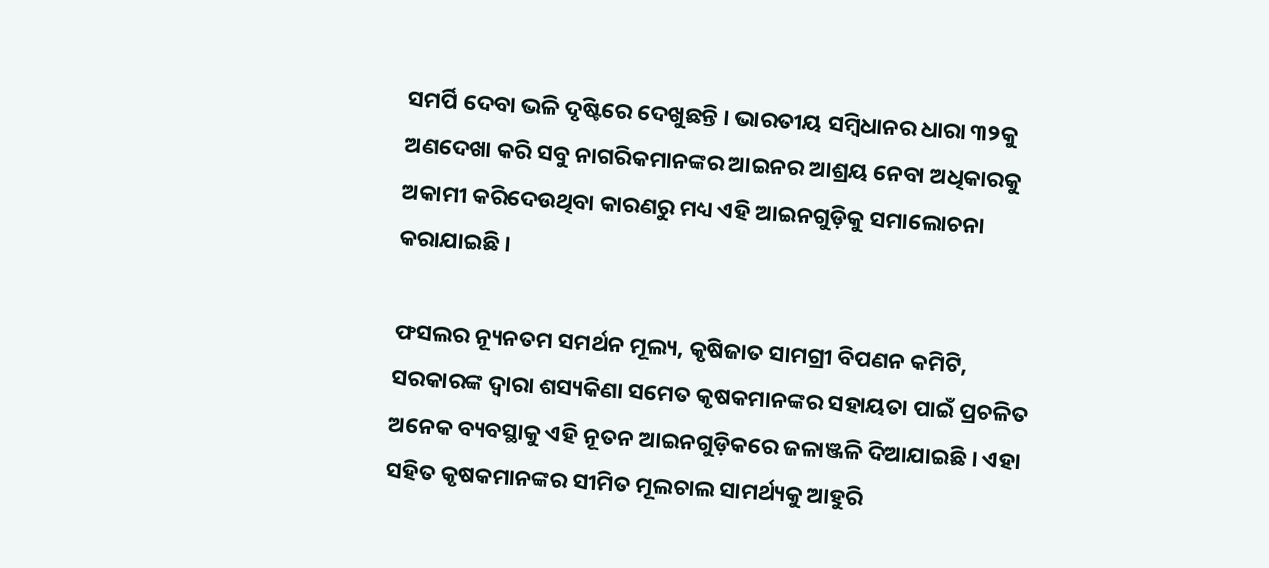ସମର୍ପି ଦେବା ଭଳି ଦୃଷ୍ଟିରେ ଦେଖୁଛନ୍ତି । ଭାରତୀୟ ସମ୍ବିଧାନର ଧାରା ୩୨କୁ ଅଣଦେଖା କରି ସବୁ ନାଗରିକମାନଙ୍କର ଆଇନର ଆଶ୍ରୟ ନେବା ଅଧିକାରକୁ ଅକାମୀ କରିଦେଉଥିବା କାରଣରୁ ମଧ୍ୟ ଏହି ଆଇନଗୁଡ଼ିକୁ ସମାଲୋଚନା କରାଯାଇଛି ।

ଫସଲର ନ୍ୟୂନତମ ସମର୍ଥନ ମୂଲ୍ୟ, କୃଷିଜାତ ସାମଗ୍ରୀ ବିପଣନ କମିଟି, ସରକାରଙ୍କ ଦ୍ୱାରା ଶସ୍ୟକିଣା ସମେତ କୃଷକମାନଙ୍କର ସହାୟତା ପାଇଁ ପ୍ରଚଳିତ ଅନେକ ବ୍ୟବସ୍ଥାକୁ ଏହି ନୂତନ ଆଇନଗୁଡ଼ିକରେ ଜଳାଞ୍ଜଳି ଦିଆଯାଇଛି । ଏହା ସହିତ କୃଷକମାନଙ୍କର ସୀମିତ ମୂଲଚାଲ ସାମର୍ଥ୍ୟକୁ ଆହୁରି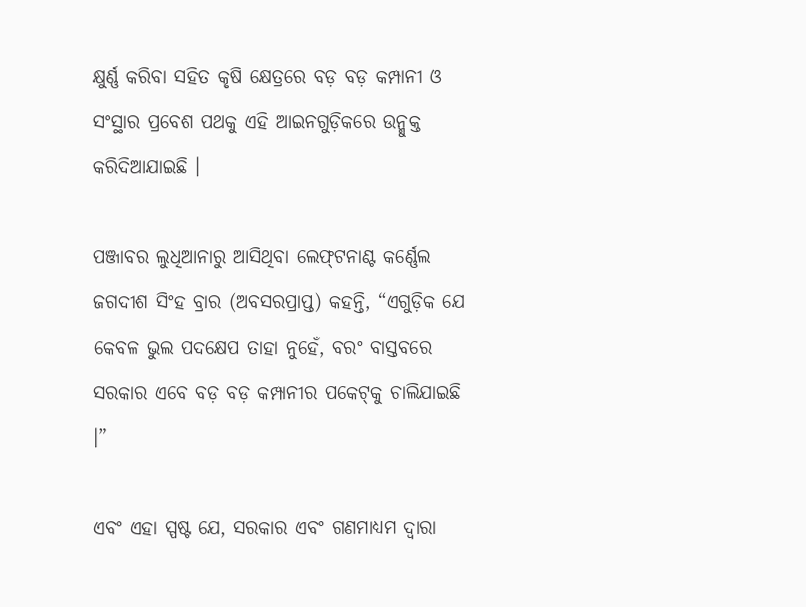କ୍ଷୁର୍ଣ୍ଣ କରିବା ସହିତ କୃଷି କ୍ଷେତ୍ରରେ ବଡ଼ ବଡ଼ କମ୍ପାନୀ ଓ ସଂସ୍ଥାର ପ୍ରବେଶ ପଥକୁ ଏହି ଆଇନଗୁଡ଼ିକରେ ଉନ୍ମୁକ୍ତ କରିଦିଆଯାଇଛି ।

ପଞ୍ଜାବର ଲୁଧିଆନାରୁ ଆସିଥିବା ଲେଫ୍‌ଟନାଣ୍ଟ କର୍ଣ୍ଣେଲ ଜଗଦୀଶ ସିଂହ ବ୍ରାର (ଅବସରପ୍ରାପ୍ତ) କହନ୍ତି, “ଏଗୁଡ଼ିକ ଯେ କେବଳ ଭୁଲ ପଦକ୍ଷେପ ତାହା ନୁହେଁ, ବରଂ ବାସ୍ତବରେ ସରକାର ଏବେ ବଡ଼ ବଡ଼ କମ୍ପାନୀର ପକେଟ୍‌କୁ ଚାଲିଯାଇଛି ।”

ଏବଂ ଏହା ସ୍ପଷ୍ଟ ଯେ, ସରକାର ଏବଂ ଗଣମାଧ୍ୟମ ଦ୍ୱାରା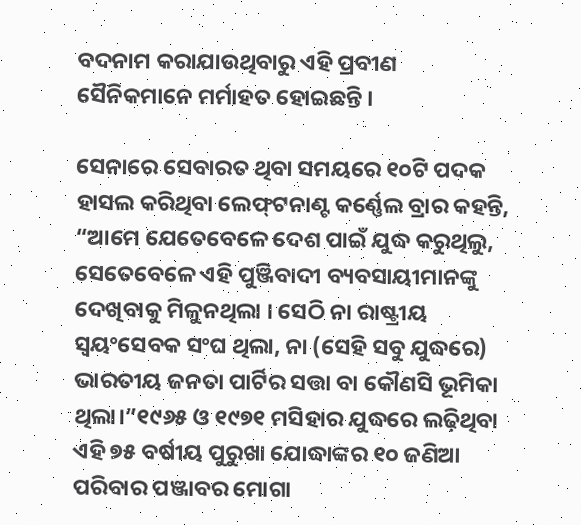ବଦନାମ କରାଯାଉଥିବାରୁ ଏହି ପ୍ରବୀଣ ସୈନିକମାନେ ମର୍ମାହତ ହୋଇଛନ୍ତି ।

ସେନାରେ ସେବାରତ ଥିବା ସମୟରେ ୧୦ଟି ପଦକ ହାସଲ କରିଥିବା ଲେଫ୍‌ଟନାଣ୍ଟ କର୍ଣ୍ଣେଲ ବ୍ରାର କହନ୍ତି, “ଆମେ ଯେତେବେଳେ ଦେଶ ପାଇଁ ଯୁଦ୍ଧ କରୁଥିଲୁ, ସେତେବେଳେ ଏହି ପୁଞ୍ଜିବାଦୀ ବ୍ୟବସାୟୀମାନଙ୍କୁ ଦେଖିବାକୁ ମିଳୁନଥିଲା । ସେଠି ନା ରାଷ୍ଟ୍ରୀୟ ସ୍ୱୟଂସେବକ ସଂଘ ଥିଲା, ନା (ସେହି ସବୁ ଯୁଦ୍ଧରେ) ଭାରତୀୟ ଜନତା ପାର୍ଟିର ସତ୍ତା ବା କୌଣସି ଭୂମିକା ଥିଲା।”୧୯୬୫ ଓ ୧୯୭୧ ମସିହାର ଯୁଦ୍ଧରେ ଲଢ଼ିଥିବା ଏହି ୭୫ ବର୍ଷୀୟ ପୁରୁଖା ଯୋଦ୍ଧାଙ୍କର ୧୦ ଜଣିଆ ପରିବାର ପଞ୍ଜାବର ମୋଗା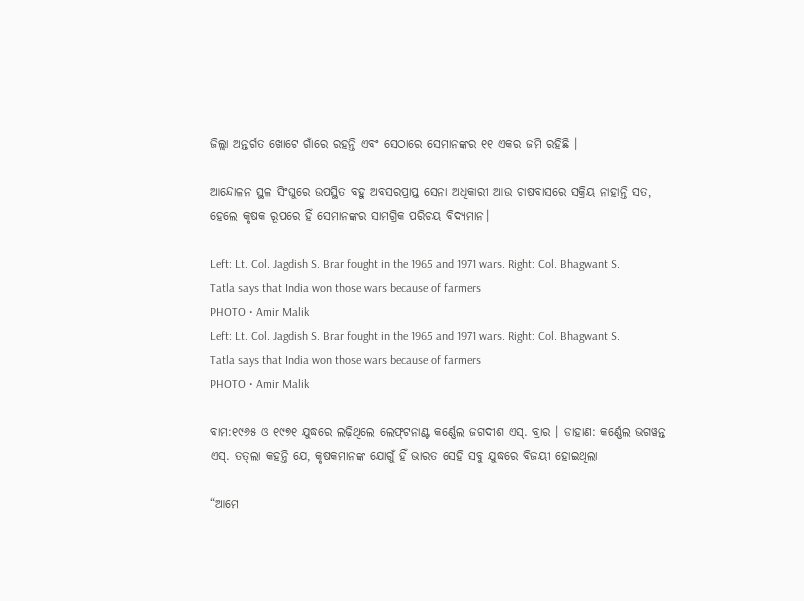ଜିଲ୍ଲା ଅନ୍ତର୍ଗତ ଖୋଟେ ଗାଁରେ ରହନ୍ତି ଏବଂ ସେଠାରେ ସେମାନଙ୍କର ୧୧ ଏକର ଜମି ରହିଛି ।

ଆନ୍ଦୋଳନ ସ୍ଥଳ ସିଂଘୁରେ ଉପସ୍ଥିତ ବହୁ ଅବସରପ୍ରାପ୍ତ ସେନା ଅଧିକାରୀ ଆଉ ଚାଷବାସରେ ସକ୍ରିୟ ନାହାନ୍ତି ସତ, ହେଲେ କୃଷକ ରୂପରେ ହିଁ ସେମାନଙ୍କର ସାମଗ୍ରିକ ପରିଚୟ ବିଦ୍ୟମାନ।

Left: Lt. Col. Jagdish S. Brar fought in the 1965 and 1971 wars. Right: Col. Bhagwant S. Tatla says that India won those wars because of farmers
PHOTO • Amir Malik
Left: Lt. Col. Jagdish S. Brar fought in the 1965 and 1971 wars. Right: Col. Bhagwant S. Tatla says that India won those wars because of farmers
PHOTO • Amir Malik

ବାମ:୧୯୬୫ ଓ ୧୯୭୧ ଯୁଦ୍ଧରେ ଲଢ଼ିଥିଲେ ଲେଫ୍‌ଟନାଣ୍ଟ କର୍ଣ୍ଣେଲ ଜଗଦୀଶ ଏସ୍‌. ବ୍ରାର । ଡାହାଣ: କର୍ଣ୍ଣେଲ ଭଗୱନ୍ତ ଏସ୍‌. ତତ୍‌ଲା କହନ୍ତି ଯେ, କୃଷକମାନଙ୍କ ଯୋଗୁଁ ହିଁ ଭାରତ ସେହି ସବୁ ଯୁଦ୍ଧରେ ବିଜୟୀ ହୋଇଥିଲା

“ଆମେ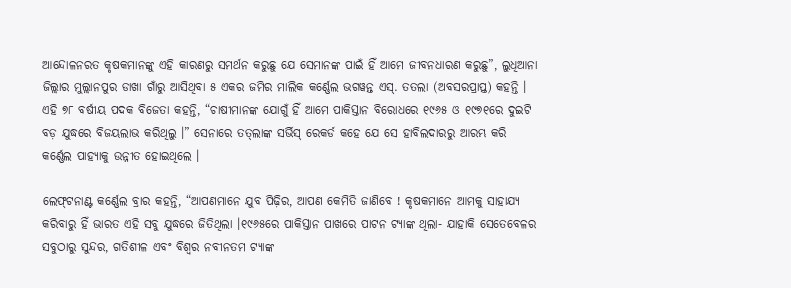ଆନ୍ଦୋଳନରତ କୃଷକମାନଙ୍କୁ ଏହି କାରଣରୁ ସମର୍ଥନ କରୁଛୁ ଯେ ସେମାନଙ୍କ ପାଇଁ ହିଁ ଆମେ ଜୀବନଧାରଣ କରୁଛୁ”, ଲୁଧିଆନା ଜିଲ୍ଲାର ମୁଲ୍ଲାନପୁର ଡାଖା ଗାଁରୁ ଆସିଥିବା ୫ ଏକର ଜମିର ମାଲିକ କର୍ଣ୍ଣେଲ ଭଗୱନ୍ତ ଏସ୍‌. ତତଲା (ଅବସରପ୍ରାପ୍ତ) କହନ୍ତି । ଏହି ୭୮ ବର୍ଷୀୟ ପଦକ ବିଜେତା କହନ୍ତି, “ଚାଷୀମାନଙ୍କ ଯୋଗୁଁ ହିଁ ଆମେ ପାକିସ୍ତାନ ବିରୋଧରେ ୧୯୬୫ ଓ ୧୯୭୧ରେ ଦୁଇଟି ବଡ଼ ଯୁଦ୍ଧରେ ବିଜୟଲାଭ କରିଥିଲୁ ।” ସେନାରେ ତତ୍‌ଲାଙ୍କ ସର୍ଭିସ୍‌ ରେକର୍ଡ କହେ ଯେ ସେ ହାବିଲଦାରରୁ ଆରମ୍ଭ କରି କର୍ଣ୍ଣେଲ ପାହ୍ୟାକୁ ଉନ୍ନୀତ ହୋଇଥିଲେ ।

ଲେଫ୍‌ଟନାଣ୍ଟ କର୍ଣ୍ଣେଲ ବ୍ରାର କହନ୍ତି, “ଆପଣମାନେ ଯୁବ ପିଢ଼ିର, ଆପଣ କେମିତି ଜାଣିବେ ! କୃଷକମାନେ ଆମକୁ ସାହାଯ୍ୟ କରିବାରୁ ହିଁ ଭାରତ ଏହି ସବୁ ଯୁଦ୍ଧରେ ଜିତିଥିଲା ।୧୯୬୫ରେ ପାକିସ୍ତାନ ପାଖରେ ପାଟନ ଟ୍ୟାଙ୍କ ଥିଲା- ଯାହାକି ସେତେବେଳର ସବୁଠାରୁ ସୁନ୍ଦର, ଗତିଶୀଳ ଏବଂ ବିଶ୍ୱର ନବୀନତମ ଟ୍ୟାଙ୍କ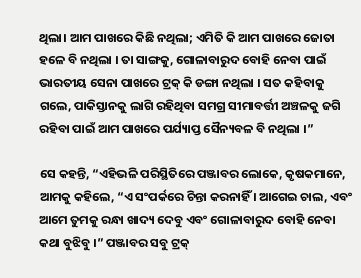ଥିଲା। ଆମ ପାଖରେ କିଛି ନଥିଲା; ଏମିତି କି ଆମ ପାଖରେ ଜୋତା ହଳେ ବି ନଥିଲା । ତା ସାଙ୍ଗକୁ, ଗୋଳାବାରୁଦ ବୋହି ନେବା ପାଇଁ ଭାରତୀୟ ସେନା ପାଖରେ ଟ୍ରକ୍‌ କି ଡଙ୍ଗା ନଥିଲା । ସତ କହିବାକୁ ଗଲେ, ପାକିସ୍ତାନକୁ ଲାଗି ରହିଥିବା ସମଗ୍ର ସୀମାବର୍ତ୍ତୀ ଅଞ୍ଚଳକୁ ଜଗି ରହିବା ପାଇଁ ଆମ ପାଖରେ ପର୍ଯ୍ୟାପ୍ତ ସୈନ୍ୟବଳ ବି ନଥିଲା ।”

ସେ କହନ୍ତି, “ଏହିଭଳି ପରିସ୍ଥିତିରେ ପଞ୍ଜାବର ଲୋକେ, କୃଷକମାନେ, ଆମକୁ କହିଲେ, “ଏ ସଂପର୍କରେ ଚିନ୍ତା କରନାହିଁ । ଆଗେଇ ଚାଲ, ଏବଂ ଆମେ ତୁମକୁ ରନ୍ଧା ଖାଦ୍ୟ ଦେବୁ ଏବଂ ଗୋଳାବାରୁଦ ବୋହି ନେବା କଥା ବୁଝିବୁ ।” ପଞ୍ଜାବର ସବୁ ଟ୍ରକ୍‌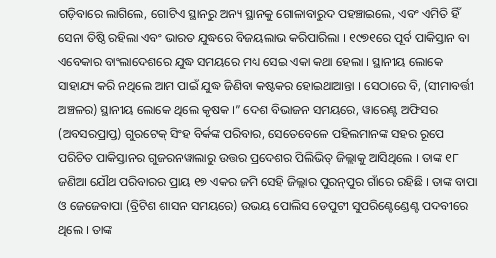ଗଡ଼ିବାରେ ଲାଗିଲେ, ଗୋଟିଏ ସ୍ଥାନରୁ ଅନ୍ୟ ସ୍ଥାନକୁ ଗୋଳାବାରୁଦ ପହଞ୍ଚାଇଲେ, ଏବଂ ଏମିତି ହିଁ ସେନା ତିଷ୍ଠି ରହିଲା ଏବଂ ଭାରତ ଯୁଦ୍ଧରେ ବିଜୟଲାଭ କରିପାରିଲା । ୧୯୭୧ରେ ପୂର୍ବ ପାକିସ୍ତାନ ବା ଏବେକାର ବାଂଲାଦେଶରେ ଯୁଦ୍ଧ ସମୟରେ ମଧ୍ୟ ସେଇ ଏକା କଥା ହେଲା । ସ୍ଥାନୀୟ ଲୋକେ ସାହାଯ୍ୟ କରି ନଥିଲେ ଆମ ପାଇଁ ଯୁଦ୍ଧ ଜିଣିବା କଷ୍ଟକର ହୋଇଥାଆନ୍ତା । ସେଠାରେ ବି, (ସୀମାବର୍ତ୍ତୀ ଅଞ୍ଚଳର) ସ୍ଥାନୀୟ ଲୋକେ ଥିଲେ କୃଷକ ।” ଦେଶ ବିଭାଜନ ସମୟରେ, ୱାରେଣ୍ଟ ଅଫିସର (ଅବସରପ୍ରାପ୍ତ) ଗୁରଟେକ୍‌ ସିଂହ ବିର୍କଙ୍କ ପରିବାର, ସେତେବେଳେ ପହିଲମାନଙ୍କ ସହର ରୂପେ ପରିଚିତ ପାକିସ୍ତାନର ଗୁଜରନୱାଲାରୁ ଉତ୍ତର ପ୍ରଦେଶର ପିଲିଭିତ୍‌ ଜିଲ୍ଲାକୁ ଆସିଥିଲେ । ତାଙ୍କ ୧୮ ଜଣିଆ ଯୌଥ ପରିବାରର ପ୍ରାୟ ୧୭ ଏକର ଜମି ସେହି ଜିଲ୍ଲାର ପୁରନ୍‌ପୁର ଗାଁରେ ରହିଛି । ତାଙ୍କ ବାପା ଓ ଜେଜେବାପା (ବ୍ରିଟିଶ ଶାସନ ସମୟରେ) ଉଭୟ ପୋଲିସ ଡେପୁଟୀ ସୁପରିଣ୍ଟେଣ୍ଡେଣ୍ଟ ପଦବୀରେ ଥିଲେ । ତାଙ୍କ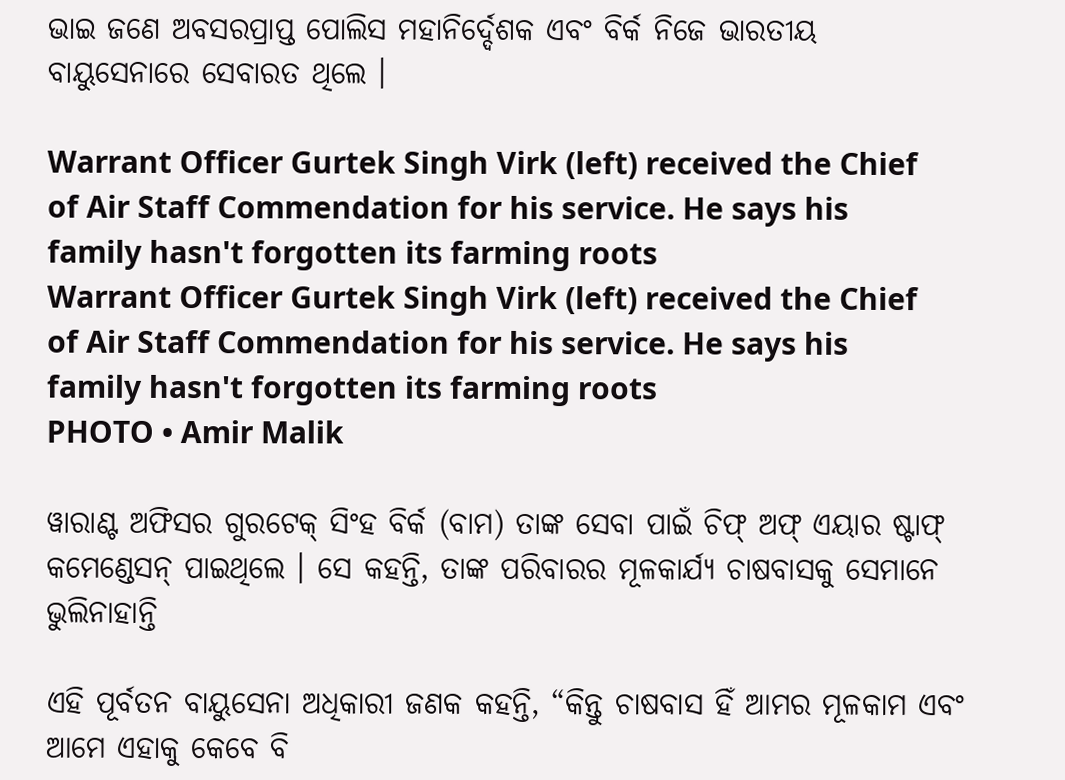ଭାଇ ଜଣେ ଅବସରପ୍ରାପ୍ତ ପୋଲିସ ମହାନିର୍ଦ୍ଦେଶକ ଏବଂ ବିର୍କ ନିଜେ ଭାରତୀୟ ବାୟୁସେନାରେ ସେବାରତ ଥିଲେ ।

Warrant Officer Gurtek Singh Virk (left) received the Chief of Air Staff Commendation for his service. He says his family hasn't forgotten its farming roots
Warrant Officer Gurtek Singh Virk (left) received the Chief of Air Staff Commendation for his service. He says his family hasn't forgotten its farming roots
PHOTO • Amir Malik

ୱାରାଣ୍ଟ ଅଫିସର ଗୁରଟେକ୍‌ ସିଂହ ବିର୍କ (ବାମ) ତାଙ୍କ ସେବା ପାଇଁ ଚିଫ୍‌ ଅଫ୍‌ ଏୟାର ଷ୍ଟାଫ୍‌ କମେଣ୍ଡେସନ୍‌ ପାଇଥିଲେ । ସେ କହନ୍ତି, ତାଙ୍କ ପରିବାରର ମୂଳକାର୍ଯ୍ୟ ଚାଷବାସକୁ ସେମାନେ ଭୁଲିନାହାନ୍ତି

ଏହି ପୂର୍ବତନ ବାୟୁସେନା ଅଧିକାରୀ ଜଣକ କହନ୍ତି, “କିନ୍ତୁ ଚାଷବାସ ହିଁ ଆମର ମୂଳକାମ ଏବଂ ଆମେ ଏହାକୁ କେବେ ବି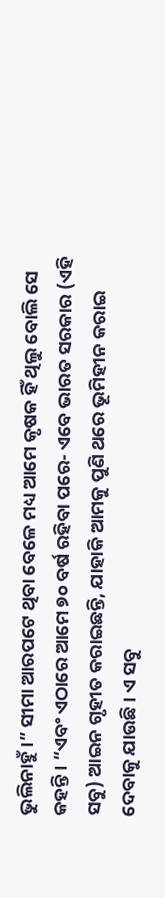ଭୁଲିନାହୁଁ ।” ସୀମା ଆରପଟେ ଥିବା ବେଳେ ମଧ୍ୟ ଆମେ କୃଷକ ହିଁ ଥିଲୁ ବୋଲି ସେ କହନ୍ତି । “ଏବଂ ଏଠାରେ ଆମେ ୭୦ ବର୍ଷ ରହିବା ପରେ- ଏବେ ଭାରତ ସରକାର (ଏହି ସବୁ) ଆଇନ ଗୃହୀତ କରାଇଛନ୍ତି, ଯାହାକି ଆମକୁ ପୁଣି ଥରେ ଭୂମିହୀନ କରାଇ ଦେବାକୁ ଯାଉଛି । ଏ ସବୁ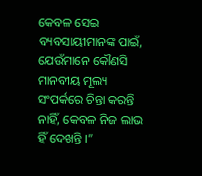କେବଳ ସେଇ ବ୍ୟବସାୟୀମାନଙ୍କ ପାଇଁ, ଯେଉଁମାନେ କୌଣସି ମାନବୀୟ ମୂଲ୍ୟ ସଂପର୍କରେ ଚିନ୍ତା କରନ୍ତି ନାହିଁ, କେବଳ ନିଜ ଲାଭ ହିଁ ଦେଖନ୍ତି ।”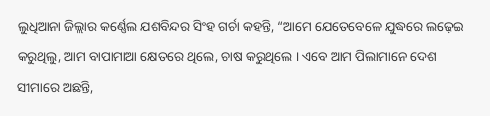ଲୁଧିଆନା ଜିଲ୍ଲାର କର୍ଣ୍ଣେଲ ଯଶବିନ୍ଦର ସିଂହ ଗର୍ଚା କହନ୍ତି, “ଆମେ ଯେତେବେଳେ ଯୁଦ୍ଧରେ ଲଢ଼େଇ କରୁଥିଲୁ, ଆମ ବାପାମାଆ କ୍ଷେତରେ ଥିଲେ, ଚାଷ କରୁଥିଲେ । ଏବେ ଆମ ପିଲାମାନେ ଦେଶ ସୀମାରେ ଅଛନ୍ତି,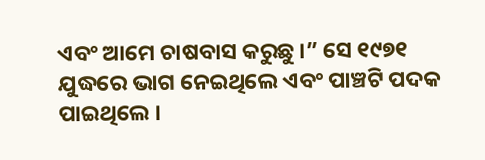ଏବଂ ଆମେ ଚାଷବାସ କରୁଛୁ ।” ସେ ୧୯୭୧ ଯୁଦ୍ଧରେ ଭାଗ ନେଇଥିଲେ ଏବଂ ପାଞ୍ଚଟି ପଦକ ପାଇଥିଲେ ।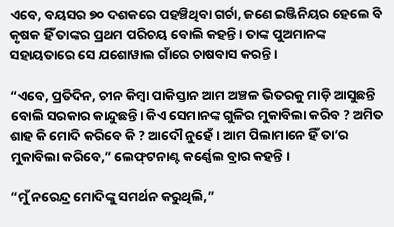ଏବେ, ବୟସର ୭୦ ଦଶକରେ ପହଞ୍ଚିଥିବା ଗର୍ଚା, ଜଣେ ଇଞ୍ଜିନିୟର ହେଲେ ବି କୃଷକ ହିଁ ତାଙ୍କର ପ୍ରଥମ ପରିଚୟ ବୋଲି କହନ୍ତି । ତାଙ୍କ ପୁଅମାନଙ୍କ ସହାୟତାରେ ସେ ଯଶୋୱାଲ ଗାଁରେ ଚାଷବାସ କରନ୍ତି ।

“ଏବେ, ପ୍ରତିଦିନ, ଚୀନ କିମ୍ବା ପାକିସ୍ତାନ ଆମ ଅଞ୍ଚଳ ଭିତରକୁ ମାଡ଼ି ଆସୁଛନ୍ତି ବୋଲି ସରକାର କାନ୍ଦୁଛନ୍ତି। କିଏ ସେମାନଙ୍କ ଗୁଳିର ମୁକାବିଲା କରିବ ? ଅମିତ ଶାହ କି ମୋଦି କରିବେ କି ? ଆଦୌ ନୁହେଁ । ଆମ ପିଲାମାନେ ହିଁ ତା’ର ମୁକାବିଲା କରିବେ,” ଲେଫ୍‌ଟନାଣ୍ଟ କର୍ଣ୍ଣେଲ ବ୍ରାର କହନ୍ତି ।

“ମୁଁ ନରେନ୍ଦ୍ର ମୋଦିଙ୍କୁ ସମର୍ଥନ କରୁଥିଲି,”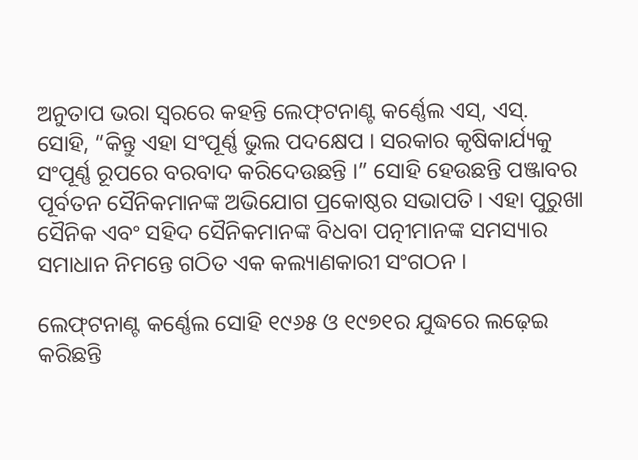ଅନୁତାପ ଭରା ସ୍ୱରରେ କହନ୍ତି ଲେଫ୍‌ଟନାଣ୍ଟ କର୍ଣ୍ଣେଲ ଏସ୍‌, ଏସ୍‌. ସୋହି, “କିନ୍ତୁ ଏହା ସଂପୂର୍ଣ୍ଣ ଭୁଲ ପଦକ୍ଷେପ । ସରକାର କୃଷିକାର୍ଯ୍ୟକୁ ସଂପୂର୍ଣ୍ଣ ରୂପରେ ବରବାଦ କରିଦେଉଛନ୍ତି ।” ସୋହି ହେଉଛନ୍ତି ପଞ୍ଜାବର ପୂର୍ବତନ ସୈନିକମାନଙ୍କ ଅଭିଯୋଗ ପ୍ରକୋଷ୍ଠର ସଭାପତି। ଏହା ପୁରୁଖା ସୈନିକ ଏବଂ ସହିଦ ସୈନିକମାନଙ୍କ ବିଧବା ପତ୍ନୀମାନଙ୍କ ସମସ୍ୟାର ସମାଧାନ ନିମନ୍ତେ ଗଠିତ ଏକ କଲ୍ୟାଣକାରୀ ସଂଗଠନ ।

ଲେଫ୍‌ଟନାଣ୍ଟ କର୍ଣ୍ଣେଲ ସୋହି ୧୯୬୫ ଓ ୧୯୭୧ର ଯୁଦ୍ଧରେ ଲଢ଼େଇ କରିଛନ୍ତି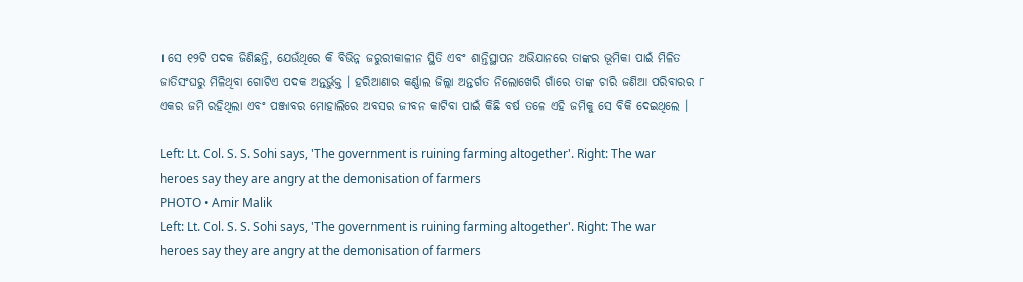। ସେ ୧୨ଟି ପଦକ ଜିଣିଛନ୍ତି, ଯେଉଁଥିରେ କି ବିଭିନ୍ନ ଜରୁରୀକାଳୀନ ସ୍ଥିତି ଏବଂ ଶାନ୍ତିସ୍ଥାପନ ଅଭିଯାନରେ ତାଙ୍କର ଭୂମିକା ପାଇଁ ମିଳିତ ଜାତିସଂଘରୁ ମିଳିଥିବା ଗୋଟିଏ ପଦକ ଅନ୍ତର୍ଭୁକ୍ତ । ହରିଆଣାର କର୍ଣ୍ଣାଲ ଜିଲ୍ଲା ଅନ୍ତର୍ଗତ ନିଲୋଖେରି ଗାଁରେ ତାଙ୍କ ଚାରି ଜଣିଆ ପରିବାରର ୮ ଏକର ଜମି ରହିଥିଲା ଏବଂ ପଞ୍ଜାବର ମୋହାଲିରେ ଅବସର ଜୀବନ କାଟିବା ପାଇଁ କିଛି ବର୍ଷ ତଳେ ଏହି ଜମିକୁ ସେ ବିକି ଦେଇଥିଲେ ।

Left: Lt. Col. S. S. Sohi says, 'The government is ruining farming altogether'. Right: The war heroes say they are angry at the demonisation of farmers
PHOTO • Amir Malik
Left: Lt. Col. S. S. Sohi says, 'The government is ruining farming altogether'. Right: The war heroes say they are angry at the demonisation of farmers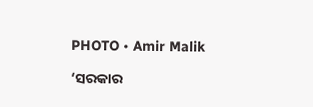PHOTO • Amir Malik

‘ସରକାର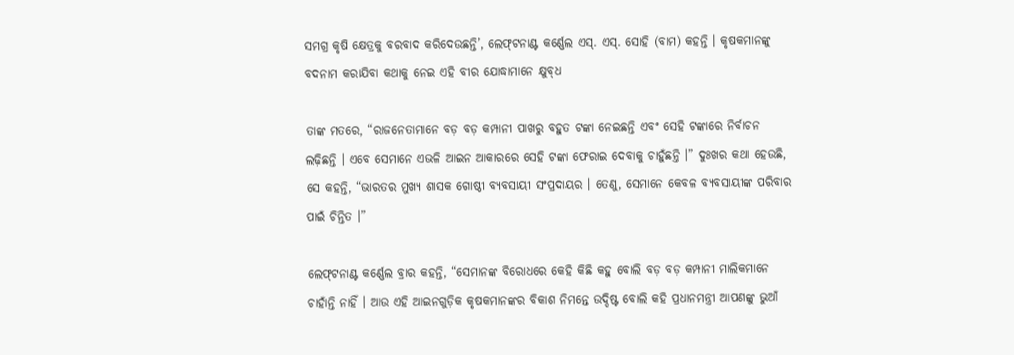ସମଗ୍ର କୃଷି କ୍ଷେତ୍ରକୁ ବରବାଦ କରିଦେଉଛନ୍ତି’, ଲେଫ୍‌ଟନାଣ୍ଟ କର୍ଣ୍ଣେଲ ଏସ୍‌. ଏସ୍‌. ସୋହି (ବାମ) କହନ୍ତି । କୃଷକମାନଙ୍କୁ ବଦନାମ କରାଯିବା କଥାକୁ ନେଇ ଏହି ବୀର ଯୋଦ୍ଧାମାନେ କ୍ଷୁବ୍‌ଧ

ତାଙ୍କ ମତରେ, “ରାଜନେତାମାନେ ବଡ଼ ବଡ଼ କମ୍ପାନୀ ପାଖରୁ ବହୁତ ଟଙ୍କା ନେଇଛନ୍ତି ଏବଂ ସେହି ଟଙ୍କାରେ ନିର୍ବାଚନ ଲଢ଼ିଛନ୍ତି । ଏବେ ସେମାନେ ଏଭଳି ଆଇନ ଆକାରରେ ସେହି ଟଙ୍କା ଫେରାଇ ଦେବାକୁ ଚାହୁଁଛନ୍ତି ।” ଦୁଃଖର କଥା ହେଉଛି, ସେ କହନ୍ତି, “ଭାରତର ମୁଖ୍ୟ ଶାସକ ଗୋଷ୍ଠୀ ବ୍ୟବସାୟୀ ସଂପ୍ରଦାୟର । ତେଣୁ, ସେମାନେ କେବଳ ବ୍ୟବସାୟୀଙ୍କ ପରିବାର ପାଇଁ ଚିନ୍ତିତ ।”

ଲେଫ୍‌ଟନାଣ୍ଟ କର୍ଣ୍ଣେଲ ବ୍ରାର କହନ୍ତି, “ସେମାନଙ୍କ ବିରୋଧରେ କେହି କିଛି କହୁ ବୋଲି ବଡ଼ ବଡ଼ କମ୍ପାନୀ ମାଲିକମାନେ ଚାହାଁନ୍ତି ନାହିଁ । ଆଉ ଏହି ଆଇନଗୁଡ଼ିକ କୃଷକମାନଙ୍କର ବିକାଶ ନିମନ୍ତେ ଉଦ୍ଦିଷ୍ଟ ବୋଲି କହି ପ୍ରଧାନମନ୍ତ୍ରୀ ଆପଣଙ୍କୁ ଭୁଆଁ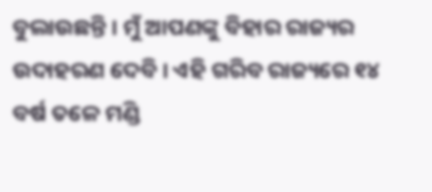ବୁଲାଉଛନ୍ତି । ମୁଁ ଆପଣଙ୍କୁ ବିହାର ରାଜ୍ୟର ଉଦାହରଣ ଦେବି । ଏହି ଗରିବ ରାଜ୍ୟରେ ୧୪ ବର୍ଷ ତଳେ ମଣ୍ଡି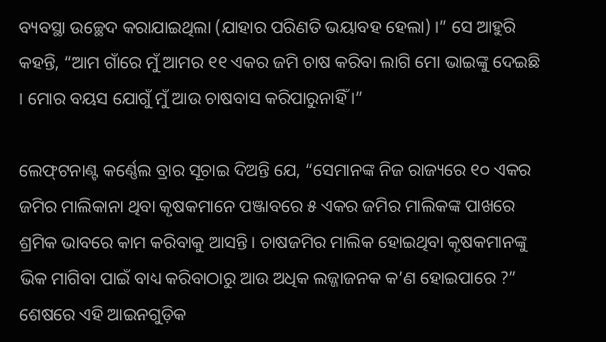ବ୍ୟବସ୍ଥା ଉଚ୍ଛେଦ କରାଯାଇଥିଲା (ଯାହାର ପରିଣତି ଭୟାବହ ହେଲା) ।” ସେ ଆହୁରି କହନ୍ତି, “ଆମ ଗାଁରେ ମୁଁ ଆମର ୧୧ ଏକର ଜମି ଚାଷ କରିବା ଲାଗି ମୋ ଭାଇଙ୍କୁ ଦେଇଛି । ମୋର ବୟସ ଯୋଗୁଁ ମୁଁ ଆଉ ଚାଷବାସ କରିପାରୁନାହିଁ ।”

ଲେଫ୍‌ଟନାଣ୍ଟ କର୍ଣ୍ଣେଲ ବ୍ରାର ସୂଚାଇ ଦିଅନ୍ତି ଯେ, “ସେମାନଙ୍କ ନିଜ ରାଜ୍ୟରେ ୧୦ ଏକର ଜମିର ମାଲିକାନା ଥିବା କୃଷକମାନେ ପଞ୍ଜାବରେ ୫ ଏକର ଜମିର ମାଲିକଙ୍କ ପାଖରେ ଶ୍ରମିକ ଭାବରେ କାମ କରିବାକୁ ଆସନ୍ତି । ଚାଷଜମିର ମାଲିକ ହୋଇଥିବା କୃଷକମାନଙ୍କୁ ଭିକ ମାଗିବା ପାଇଁ ବାଧ୍ୟ କରିବାଠାରୁ ଆଉ ଅଧିକ ଲଜ୍ଜାଜନକ କ’ଣ ହୋଇପାରେ ?” ଶେଷରେ ଏହି ଆଇନଗୁଡ଼ିକ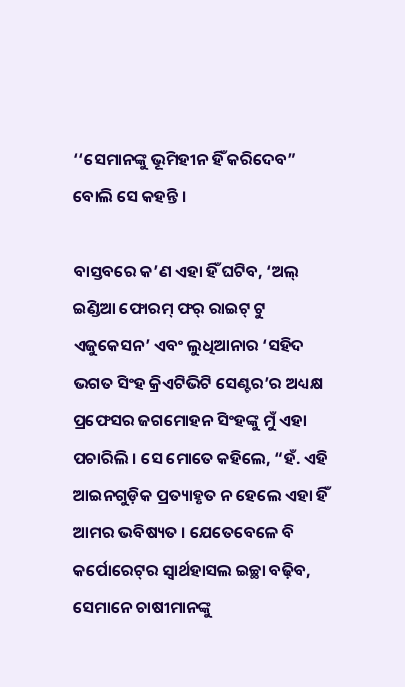‘‘ସେମାନଙ୍କୁ ଭୂମିହୀନ ହିଁ କରିଦେବ” ବୋଲି ସେ କହନ୍ତି ।

ବାସ୍ତବରେ କ’ଣ ଏହା ହିଁ ଘଟିବ, ‘ଅଲ୍‌ ଇଣ୍ଡିଆ ଫୋରମ୍‌ ଫର୍‌ ରାଇଟ୍‌ ଟୁ ଏଜୁକେସନ’ ଏବଂ ଲୁଧିଆନାର ‘ସହିଦ ଭଗତ ସିଂହ କ୍ରିଏଟିଭିଟି ସେଣ୍ଟର’ର ଅଧ୍ୟକ୍ଷ ପ୍ରଫେସର ଜଗମୋହନ ସିଂହଙ୍କୁ ମୁଁ ଏହା ପଚାରିଲି । ସେ ମୋତେ କହିଲେ, “ହଁ. ଏହି ଆଇନଗୁଡ଼ିକ ପ୍ରତ୍ୟାହୃତ ନ ହେଲେ ଏହା ହିଁ ଆମର ଭବିଷ୍ୟତ । ଯେତେବେଳେ ବି କର୍ପୋରେଟ୍‌ର ସ୍ୱାର୍ଥହାସଲ ଇଚ୍ଛା ବଢ଼ିବ, ସେମାନେ ଚାଷୀମାନଙ୍କୁ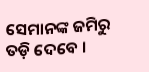ସେମାନଙ୍କ ଜମିରୁ ତଡ଼ି ଦେବେ ।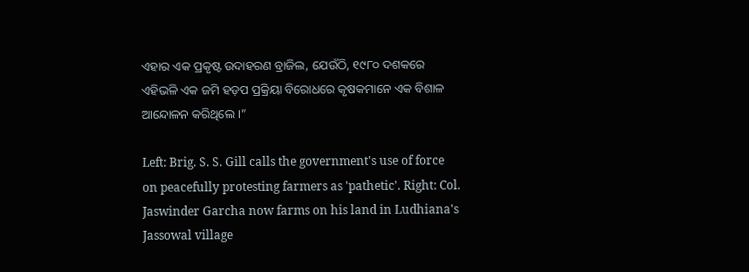ଏହାର ଏକ ପ୍ରକୃଷ୍ଟ ଉଦାହରଣ ବ୍ରାଜିଲ, ଯେଉଁଠି, ୧୯୮୦ ଦଶକରେ ଏହିଭଳି ଏକ ଜମି ହଡ଼ପ ପ୍ରକ୍ରିୟା ବିରୋଧରେ କୃଷକମାନେ ଏକ ବିଶାଳ ଆନ୍ଦୋଳନ କରିଥିଲେ ।”

Left: Brig. S. S. Gill calls the government's use of force on peacefully protesting farmers as 'pathetic'. Right: Col. Jaswinder Garcha now farms on his land in Ludhiana's Jassowal village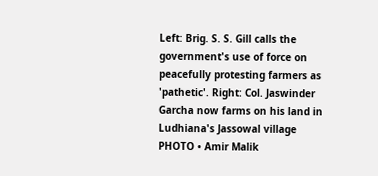Left: Brig. S. S. Gill calls the government's use of force on peacefully protesting farmers as 'pathetic'. Right: Col. Jaswinder Garcha now farms on his land in Ludhiana's Jassowal village
PHOTO • Amir Malik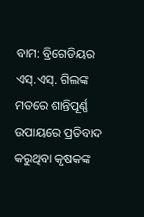ବାମ: ବ୍ରିଗେଡିୟର ଏସ୍‌.ଏସ୍‌. ଗିଲଙ୍କ ମତରେ ଶାନ୍ତିପୂର୍ଣ୍ଣ ଉପାୟରେ ପ୍ରତିବାଦ କରୁଥିବା କୃଷକଙ୍କ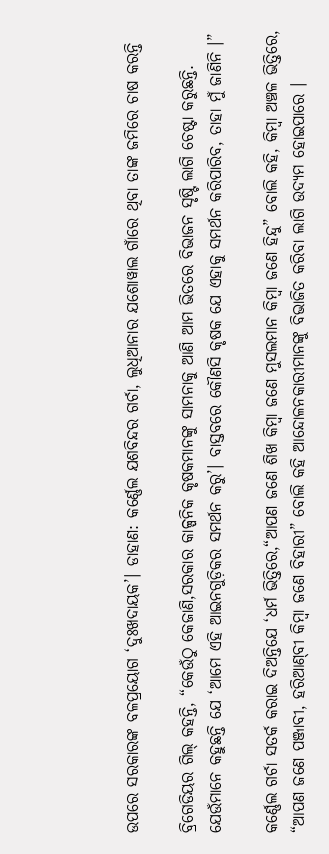ଉପରେ ସରକାରଙ୍କ ବଳପ୍ରୟୋଗ ‘ଦୁଃଖଦାୟକ’। ଡାହାଣ: କର୍ଣ୍ଣେଲ ଯଶବିନ୍ଦର ଗର୍ଚା, ଲୁଧିଆନାର ଯଶୋୱାଲ ଗାଁରେ ଥିବା ତାଙ୍କ ଜମିରେ ଚାଷ କରନ୍ତି

ବ୍ରିଗେଡିୟର ଗିଲ୍‌ କହନ୍ତି, “କେଉଁଠୁ କେଜାଣି,ସରକାର କାଳ୍ପନିକ କୃଷକମାନଙ୍କୁ ସାମନାକୁ ଆଣି ଆମ ଭିତରେ ବିଭାଜନ ସୃଷ୍ଟି ଲାଗି ଚେଷ୍ଟା କରୁଛନ୍ତି. ଯେଉଁମାନେ କହୁଛନ୍ତି ଯେ ‘ଆମେ ଏହି ଆଇନଗୁଡ଼ିକର ସମର୍ଥନ କରୁ’। ବାସ୍ତବରେ କୌଣସି କୃଷକ ଯେ ଏହାକୁ ସମର୍ଥନ କରିପାରିବ, ତାହା ମୁଁ ଜାଣିନି ।”

କର୍ଣ୍ଣେଲ ଗର୍ଚା ସତର୍କ କରାଇ ଦିଅନ୍ତିଯେ ‘ଧର୍ମ ଭିତ୍ତିରେ,“ଆପଣ ଜଣେ ଶିଖ କିମ୍ବା ଜଣେ ମୁସଲମାନ କିମ୍ବା ଜଣେ ହିନ୍ଦୁ” ବୋଲି କହି, କିମ୍ବା ଅଞ୍ଚଳ ଭିତ୍ତିରେ, “ଆପଣ ଜଣେ ପଞ୍ଜାବୀ, ହରିଆଣ୍‌ବୀ କିମ୍ବା ଜଣେ ବିହାରୀ” ବୋଲି କହି ଆନ୍ଦୋଳନକାରୀମାନଙ୍କୁ ବିଭାଜିତ କରିବା ଲାଗି ଉଦ୍ୟମ ହୋଇପାରେ ।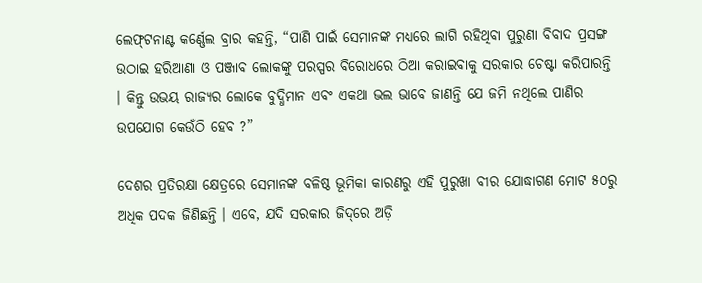ଲେଫ୍‌ଟନାଣ୍ଟ କର୍ଣ୍ଣେଲ ବ୍ରାର କହନ୍ତି, “ପାଣି ପାଇଁ ସେମାନଙ୍କ ମଧ୍ୟରେ ଲାଗି ରହିଥିବା ପୁରୁଣା ବିବାଦ ପ୍ରସଙ୍ଗ ଉଠାଇ ହରିଆଣା ଓ ପଞ୍ଜାବ ଲୋକଙ୍କୁ ପରସ୍ପର ବିରୋଧରେ ଠିଆ କରାଇବାକୁ ସରକାର ଚେଷ୍ଟା କରିପାରନ୍ତି । କିନ୍ତୁ ଉଭୟ ରାଜ୍ୟର ଲୋକେ ବୁଦ୍ଧିମାନ ଏବଂ ଏକଥା ଭଲ ଭାବେ ଜାଣନ୍ତି ଯେ ଜମି ନଥିଲେ ପାଣିର ଉପଯୋଗ କେଉଁଠି ହେବ ?”

ଦେଶର ପ୍ରତିରକ୍ଷା କ୍ଷେତ୍ରରେ ସେମାନଙ୍କ ବଳିଷ୍ଠ ଭୂମିକା କାରଣରୁ ଏହି ପୁରୁଖା ବୀର ଯୋଦ୍ଧାଗଣ ମୋଟ ୫୦ରୁ ଅଧିକ ପଦକ ଜିଣିଛନ୍ତି । ଏବେ, ଯଦି ସରକାର ଜିଦ୍‌ରେ ଅଡ଼ି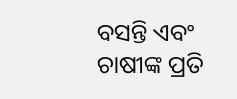ବସନ୍ତି ଏବଂ ଚାଷୀଙ୍କ ପ୍ରତି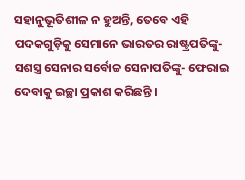ସହାନୁଭୂତିଶୀଳ ନ ହୁଅନ୍ତି, ତେବେ ଏହି ପଦକଗୁଡ଼ିକୁ ସେମାନେ ଭାରତର ରାଷ୍ଟ୍ରପତିଙ୍କୁ- ସଶସ୍ତ୍ର ସେନାର ସର୍ବୋଚ୍ଚ ସେନାପତିଙ୍କୁ- ଫେରାଇ ଦେବାକୁ ଇଚ୍ଛା ପ୍ରକାଶ କରିଛନ୍ତି ।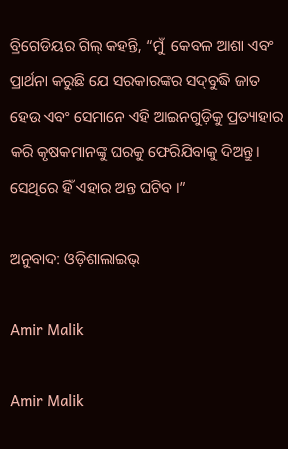ବ୍ରିଗେଡିୟର ଗିଲ୍‌ କହନ୍ତି, “ମୁଁ  କେବଳ ଆଶା ଏବଂ ପ୍ରାର୍ଥନା କରୁଛି ଯେ ସରକାରଙ୍କର ସଦ୍‌ବୁଦ୍ଧି ଜାତ ହେଉ ଏବଂ ସେମାନେ ଏହି ଆଇନଗୁଡ଼ିକୁ ପ୍ରତ୍ୟାହାର କରି କୃଷକମାନଙ୍କୁ ଘରକୁ ଫେରିଯିବାକୁ ଦିଅନ୍ତୁ। ସେଥିରେ ହିଁ ଏହାର ଅନ୍ତ ଘଟିବ ।”

ଅନୁବାଦ: ଓଡ଼ିଶାଲାଇଭ୍‍

Amir Malik

Amir Malik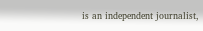is an independent journalist,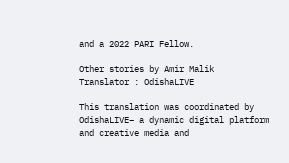and a 2022 PARI Fellow.

Other stories by Amir Malik
Translator : OdishaLIVE

This translation was coordinated by OdishaLIVE– a dynamic digital platform and creative media and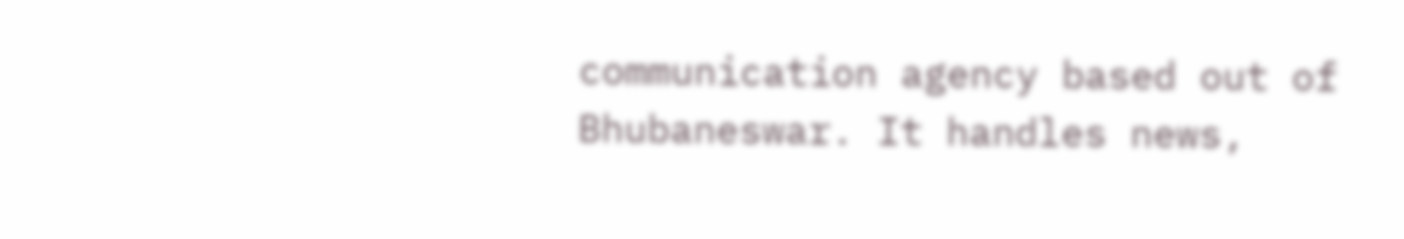communication agency based out of Bhubaneswar. It handles news,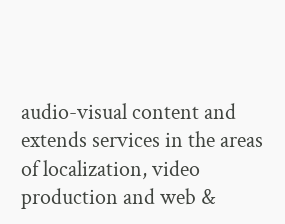audio-visual content and extends services in the areas of localization, video production and web &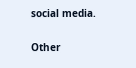social media.

Other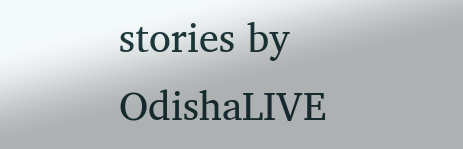stories by OdishaLIVE